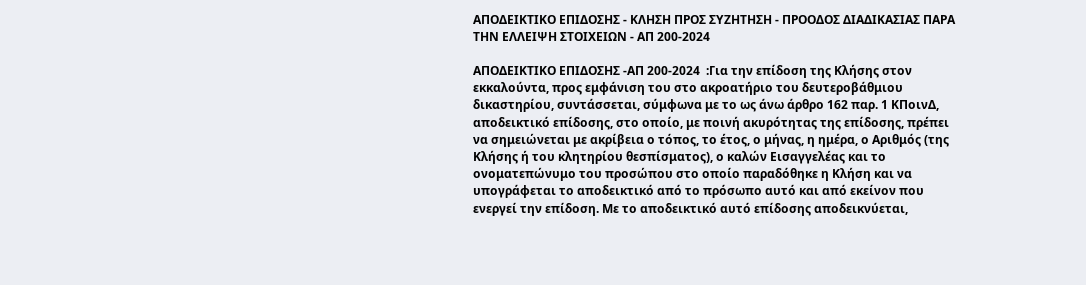ΑΠΟΔΕΙΚΤΙΚΟ ΕΠΙΔΟΣΗΣ - ΚΛΗΣΗ ΠΡΟΣ ΣΥΖΗΤΗΣΗ - ΠΡΟΟΔΟΣ ΔΙΑΔΙΚΑΣΙΑΣ ΠΑΡΑ ΤΗΝ ΕΛΛΕΙΨΗ ΣΤΟΙΧΕΙΩΝ - ΑΠ 200-2024

ΑΠΟΔΕΙΚΤΙΚΟ ΕΠΙΔΟΣΗΣ -ΑΠ 200-2024  :Για την επίδοση της Κλήσης στον εκκαλούντα, προς εμφάνιση του στο ακροατήριο του δευτεροβάθμιου δικαστηρίου, συντάσσεται, σύμφωνα με το ως άνω άρθρο 162 παρ. 1 ΚΠοινΔ, αποδεικτικό επίδοσης, στο οποίο, με ποινή ακυρότητας της επίδοσης, πρέπει να σημειώνεται με ακρίβεια ο τόπος, το έτος, ο μήνας, η ημέρα, ο Αριθμός (της Κλήσης ή του κλητηρίου θεσπίσματος), ο καλών Εισαγγελέας και το ονοματεπώνυμο του προσώπου στο οποίο παραδόθηκε η Κλήση και να υπογράφεται το αποδεικτικό από το πρόσωπο αυτό και από εκείνον που ενεργεί την επίδοση. Με το αποδεικτικό αυτό επίδοσης αποδεικνύεται,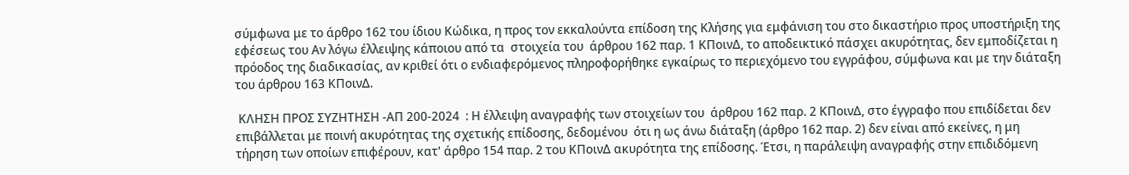σύμφωνα με το άρθρο 162 του ίδιου Κώδικα, η προς τον εκκαλούντα επίδοση της Κλήσης για εμφάνιση του στο δικαστήριο προς υποστήριξη της εφέσεως του Αν λόγω έλλειψης κάποιου από τα  στοιχεία του  άρθρου 162 παρ. 1 ΚΠοινΔ, το αποδεικτικό πάσχει ακυρότητας, δεν εμποδίζεται η πρόοδος της διαδικασίας, αν κριθεί ότι ο ενδιαφερόμενος πληροφορήθηκε εγκαίρως το περιεχόμενο του εγγράφου, σύμφωνα και με την διάταξη του άρθρου 163 ΚΠοινΔ.

 ΚΛΗΣΗ ΠΡΟΣ ΣΥΖΗΤΗΣΗ -ΑΠ 200-2024  : Η έλλειψη αναγραφής των στοιχείων του  άρθρου 162 παρ. 2 ΚΠοινΔ, στο έγγραφο που επιδίδεται δεν επιβάλλεται με ποινή ακυρότητας της σχετικής επίδοσης, δεδομένου  ότι η ως άνω διάταξη (άρθρο 162 παρ. 2) δεν είναι από εκείνες, η μη τήρηση των οποίων επιφέρουν, κατ' άρθρο 154 παρ. 2 του ΚΠοινΔ ακυρότητα της επίδοσης. Έτσι, η παράλειψη αναγραφής στην επιδιδόμενη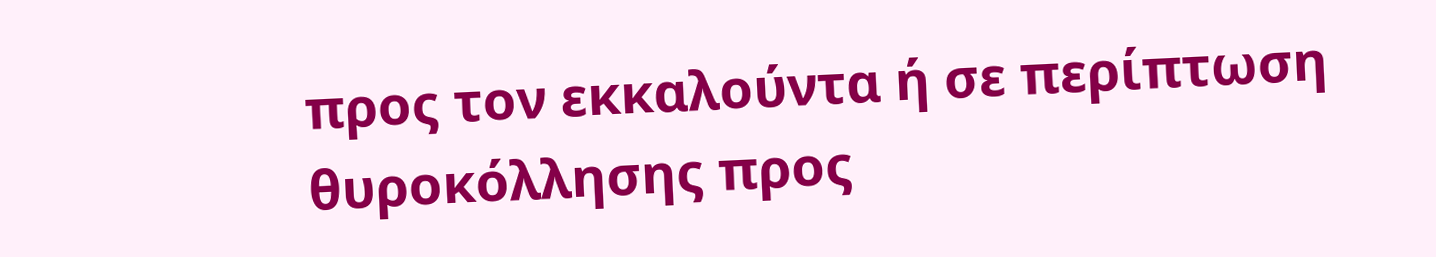προς τον εκκαλούντα ή σε περίπτωση θυροκόλλησης προς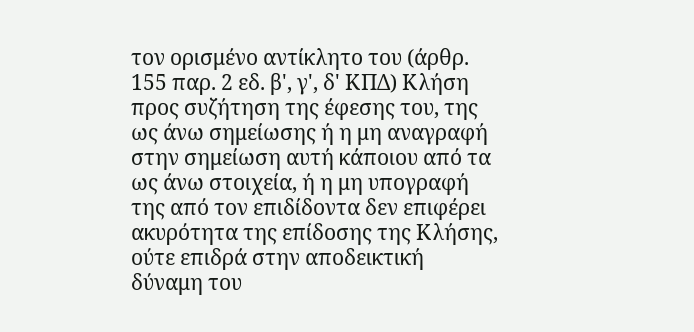τον ορισμένο αντίκλητο του (άρθρ. 155 παρ. 2 εδ. β', γ', δ' ΚΠΔ) Κλήση προς συζήτηση της έφεσης του, της ως άνω σημείωσης ή η μη αναγραφή στην σημείωση αυτή κάποιου από τα ως άνω στοιχεία, ή η μη υπογραφή της από τον επιδίδοντα δεν επιφέρει ακυρότητα της επίδοσης της Κλήσης, ούτε επιδρά στην αποδεικτική δύναμη του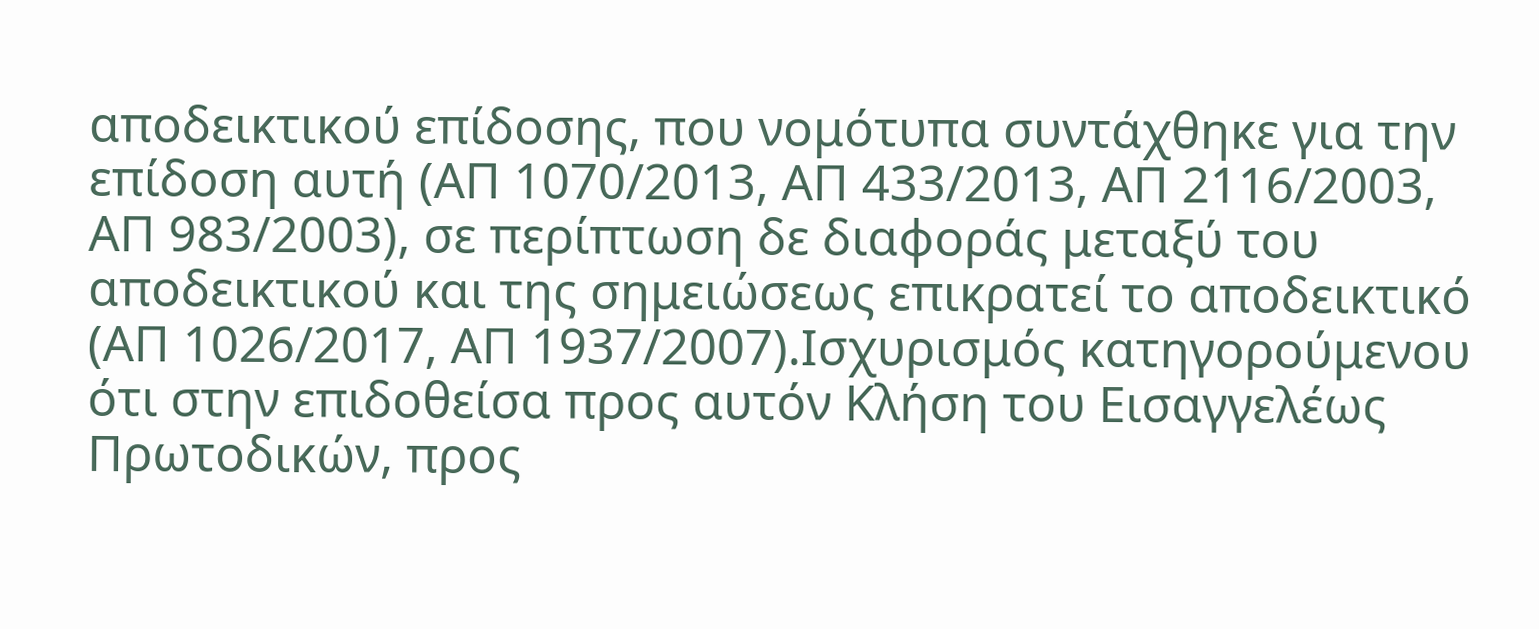αποδεικτικού επίδοσης, που νομότυπα συντάχθηκε για την επίδοση αυτή (ΑΠ 1070/2013, ΑΠ 433/2013, ΑΠ 2116/2003, ΑΠ 983/2003), σε περίπτωση δε διαφοράς μεταξύ του αποδεικτικού και της σημειώσεως επικρατεί το αποδεικτικό (ΑΠ 1026/2017, ΑΠ 1937/2007).Ισχυρισμός κατηγορούμενου ότι στην επιδοθείσα προς αυτόν Κλήση του Εισαγγελέως Πρωτοδικών, προς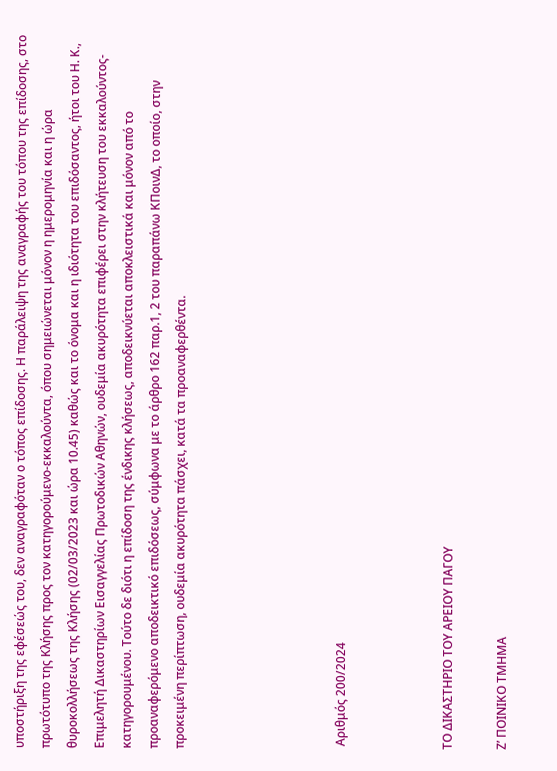υποστήριξη της εφέσεώς του, δεν αναγραφόταν ο τόπος επίδοσης. Η παράλειψη της αναγραφής του τόπου της επίδοσης, στο πρωτότυπο της Κλήσης προς τον κατηγορούμενο-εκκαλούντα, όπου σημειώνεται μόνον η ημερομηνία και η ώρα θυροκολλήσεως της Κλήσης (02/03/2023 και ώρα 10.45) καθώς και το όνομα και η ιδιότητα του επιδόσαντος, ήτοι του Η. Κ., Επιμελητή Δικαστηρίων Εισαγγελίας Πρωτοδικών Αθηνών, ουδεμία ακυρότητα επιφέρει στην κλήτευση του εκκαλούντος-κατηγορουμένου. Τούτο δε διότι η επίδοση της ένδικης κλήσεως, αποδεικνύεται αποκλειστικά και μόνον από το προαναφερόμενο αποδεικτικό επιδόσεως, σύμφωνα με το άρθρο 162 παρ.1, 2 του παραπάνω ΚΠοινΔ, το οποίο, στην προκειμένη περίπτωση, ουδεμία ακυρότητα πάσχει, κατά τα προαναφερθέντα.





 Αριθμός 200/2024



ΤΟ ΔΙΚΑΣΤΗΡΙΟ ΤΟΥ ΑΡΕΙΟΥ ΠΑΓΟΥ

Ζ’ ΠΟΙΝΙΚΟ ΤΜΗΜΑ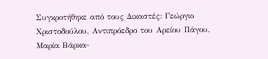Συγκροτήθηκε από τους Δικαστές: Γεώργιο Χριστοδούλου, Αντιπρόεδρο του Αρείου Πάγου, Μαρία Βάρκα-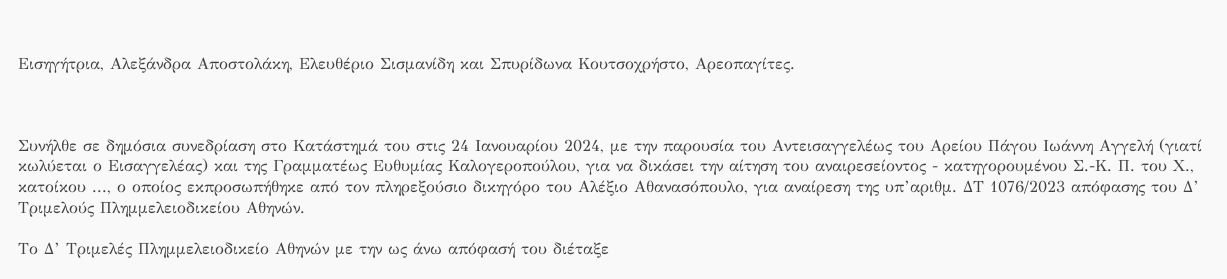Εισηγήτρια, Αλεξάνδρα Αποστολάκη, Ελευθέριο Σισμανίδη και Σπυρίδωνα Κουτσοχρήστο, Αρεοπαγίτες.



Συνήλθε σε δημόσια συνεδρίαση στο Κατάστημά του στις 24 Ιανουαρίου 2024, με την παρουσία του Αντεισαγγελέως του Αρείου Πάγου Ιωάννη Αγγελή (γιατί κωλύεται ο Εισαγγελέας) και της Γραμματέως Ευθυμίας Καλογεροπούλου, για να δικάσει την αίτηση του αναιρεσείοντος - κατηγορουμένου Σ.-Κ. Π. του Χ., κατοίκου ..., ο οποίος εκπροσωπήθηκε από τον πληρεξούσιο δικηγόρο του Αλέξιο Αθανασόπουλο, για αναίρεση της υπ’αριθμ. ΔΤ 1076/2023 απόφασης του Δ’ Τριμελούς Πλημμελειοδικείου Αθηνών.

Το Δ’ Τριμελές Πλημμελειοδικείο Αθηνών με την ως άνω απόφασή του διέταξε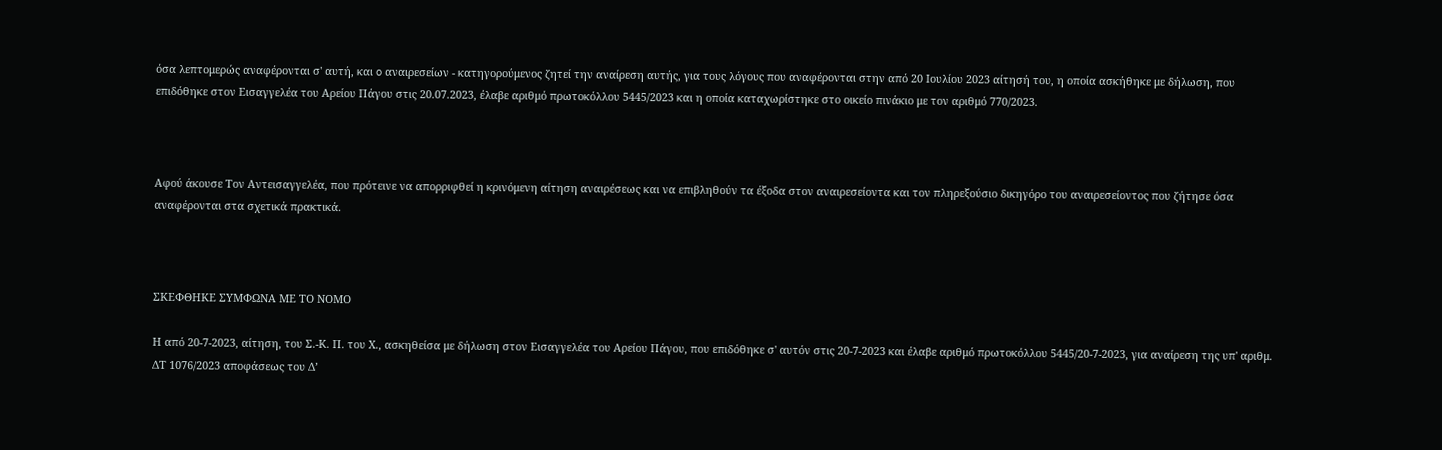όσα λεπτομερώς αναφέρονται σ' αυτή, και o αναιρεσείων - κατηγορούμενος ζητεί την αναίρεση αυτής, για τους λόγους που αναφέρονται στην από 20 Ιουλίου 2023 αίτησή του, η οποία ασκήθηκε με δήλωση, που επιδόθηκε στον Εισαγγελέα του Αρείου Πάγου στις 20.07.2023, έλαβε αριθμό πρωτοκόλλου 5445/2023 και η οποία καταχωρίστηκε στο οικείο πινάκιο με τον αριθμό 770/2023.



Αφού άκουσε Τον Αντεισαγγελέα, που πρότεινε να απορριφθεί η κρινόμενη αίτηση αναιρέσεως και να επιβληθούν τα έξοδα στον αναιρεσείοντα και τον πληρεξούσιο δικηγόρο του αναιρεσείοντος που ζήτησε όσα αναφέρονται στα σχετικά πρακτικά.



ΣΚΕΦΘΗΚΕ ΣΥΜΦΩΝΑ ΜΕ ΤΟ ΝΟΜΟ

Η από 20-7-2023, αίτηση, του Σ.-Κ. Π. του Χ., ασκηθείσα με δήλωση στον Εισαγγελέα του Αρείου Πάγου, που επιδόθηκε σ' αυτόν στις 20-7-2023 και έλαβε αριθμό πρωτοκόλλου 5445/20-7-2023, για αναίρεση της υπ' αριθμ. ΔΤ 1076/2023 αποφάσεως του Δ’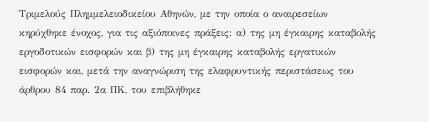Τριμελούς Πλημμελειοδικείου Αθηνών, με την οποία ο αναιρεσείων κηρύχθηκε ένοχος, για τις αξιόποινες πράξεις: α) της μη έγκαιρης καταβολής εργοδοτικών εισφορών και β) της μη έγκαιρης καταβολής εργατικών εισφορών και, μετά την αναγνώριση της ελαφρυντικής περιστάσεως του άρθρου 84 παρ. 2α ΠΚ, του επιβλήθηκε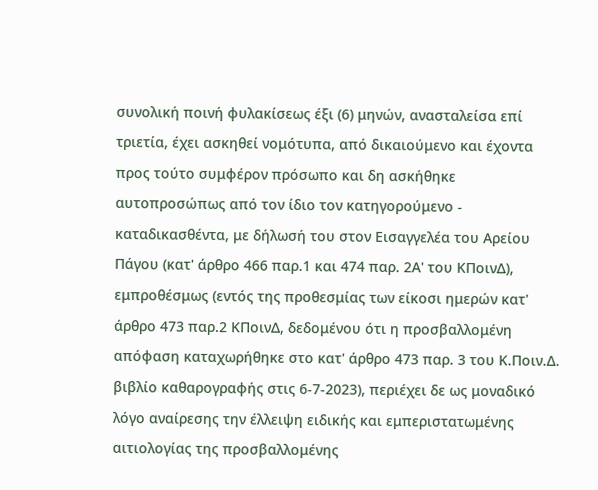συνολική ποινή φυλακίσεως έξι (6) μηνών, ανασταλείσα επί τριετία, έχει ασκηθεί νομότυπα, από δικαιούμενο και έχοντα προς τούτο συμφέρον πρόσωπο και δη ασκήθηκε αυτοπροσώπως από τον ίδιο τον κατηγορούμενο - καταδικασθέντα, με δήλωσή του στον Εισαγγελέα του Αρείου Πάγου (κατ' άρθρο 466 παρ.1 και 474 παρ. 2Α' του ΚΠοινΔ), εμπροθέσμως (εντός της προθεσμίας των είκοσι ημερών κατ' άρθρο 473 παρ.2 ΚΠοινΔ, δεδομένου ότι η προσβαλλομένη απόφαση καταχωρήθηκε στο κατ' άρθρο 473 παρ. 3 του Κ.Ποιν.Δ. βιβλίο καθαρογραφής στις 6-7-2023), περιέχει δε ως μοναδικό λόγο αναίρεσης την έλλειψη ειδικής και εμπεριστατωμένης αιτιολογίας της προσβαλλομένης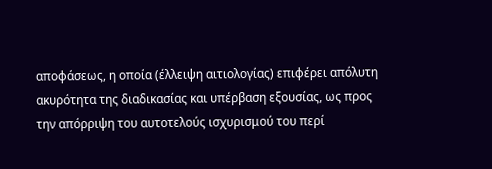αποφάσεως, η οποία (έλλειψη αιτιολογίας) επιφέρει απόλυτη ακυρότητα της διαδικασίας και υπέρβαση εξουσίας, ως προς την απόρριψη του αυτοτελούς ισχυρισμού του περί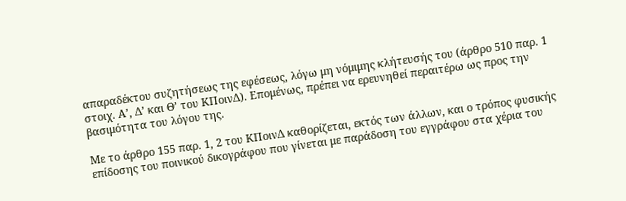απαραδέκτου συζητήσεως της εφέσεως, λόγω μη νόμιμης κλήτευσής του (άρθρο 510 παρ. 1 στοιχ. Α’, Δ’ και Θ’ του ΚΠοινΔ). Επομένως, πρέπει να ερευνηθεί περαιτέρω ως προς την βασιμότητα του λόγου της.

Με το άρθρο 155 παρ. 1, 2 του ΚΠοινΔ καθορίζεται, εκτός των άλλων, και ο τρόπος φυσικής επίδοσης του ποινικού δικογράφου που γίνεται με παράδοση του εγγράφου στα χέρια του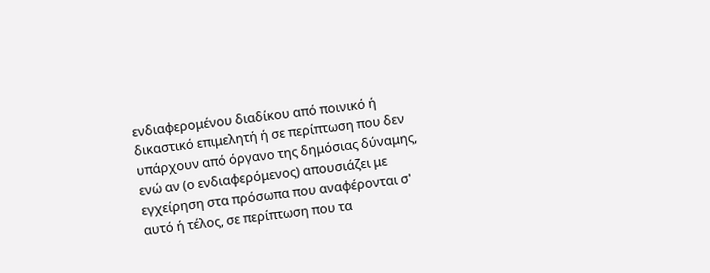ενδιαφερομένου διαδίκου από ποινικό ή δικαστικό επιμελητή ή σε περίπτωση που δεν υπάρχουν από όργανο της δημόσιας δύναμης, ενώ αν (ο ενδιαφερόμενος) απουσιάζει με εγχείρηση στα πρόσωπα που αναφέρονται σ' αυτό ή τέλος, σε περίπτωση που τα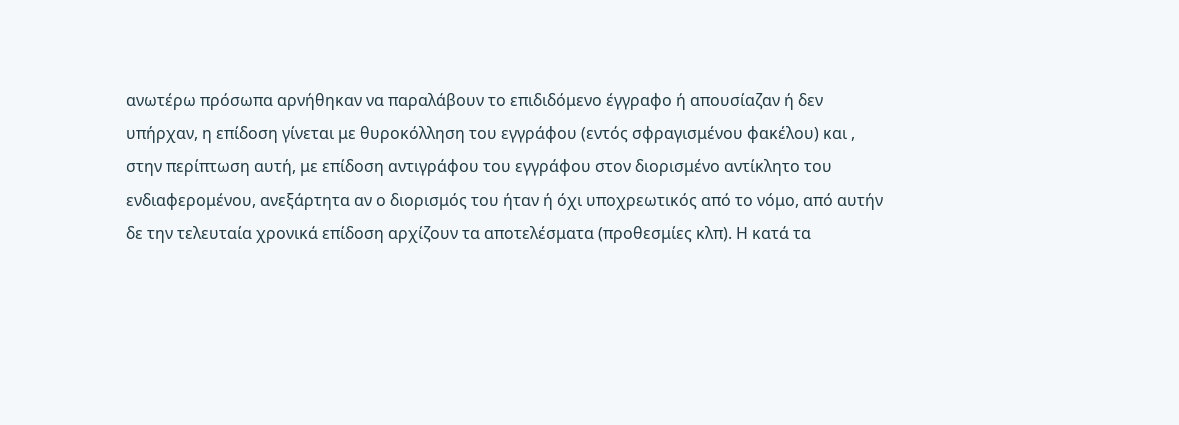ανωτέρω πρόσωπα αρνήθηκαν να παραλάβουν το επιδιδόμενο έγγραφο ή απουσίαζαν ή δεν υπήρχαν, η επίδοση γίνεται με θυροκόλληση του εγγράφου (εντός σφραγισμένου φακέλου) και , στην περίπτωση αυτή, με επίδοση αντιγράφου του εγγράφου στον διορισμένο αντίκλητο του ενδιαφερομένου, ανεξάρτητα αν ο διορισμός του ήταν ή όχι υποχρεωτικός από το νόμο, από αυτήν δε την τελευταία χρονικά επίδοση αρχίζουν τα αποτελέσματα (προθεσμίες κλπ). Η κατά τα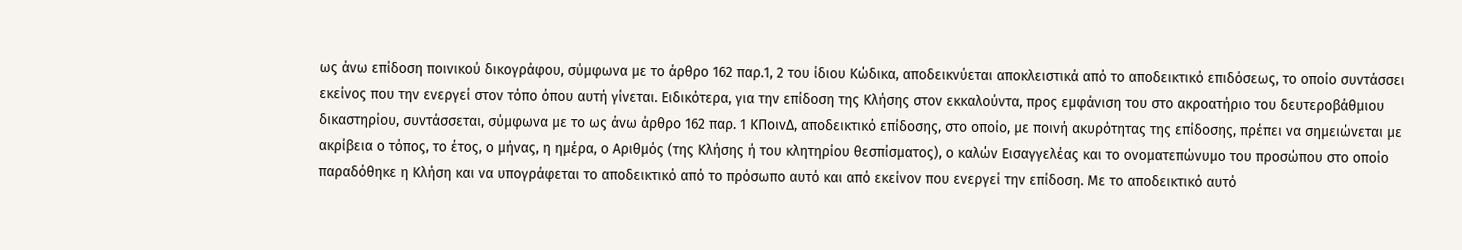ως άνω επίδοση ποινικού δικογράφου, σύμφωνα με το άρθρο 162 παρ.1, 2 του ίδιου Κώδικα, αποδεικνύεται αποκλειστικά από το αποδεικτικό επιδόσεως, το οποίο συντάσσει εκείνος που την ενεργεί στον τόπο όπου αυτή γίνεται. Ειδικότερα, για την επίδοση της Κλήσης στον εκκαλούντα, προς εμφάνιση του στο ακροατήριο του δευτεροβάθμιου δικαστηρίου, συντάσσεται, σύμφωνα με το ως άνω άρθρο 162 παρ. 1 ΚΠοινΔ, αποδεικτικό επίδοσης, στο οποίο, με ποινή ακυρότητας της επίδοσης, πρέπει να σημειώνεται με ακρίβεια ο τόπος, το έτος, ο μήνας, η ημέρα, ο Αριθμός (της Κλήσης ή του κλητηρίου θεσπίσματος), ο καλών Εισαγγελέας και το ονοματεπώνυμο του προσώπου στο οποίο παραδόθηκε η Κλήση και να υπογράφεται το αποδεικτικό από το πρόσωπο αυτό και από εκείνον που ενεργεί την επίδοση. Με το αποδεικτικό αυτό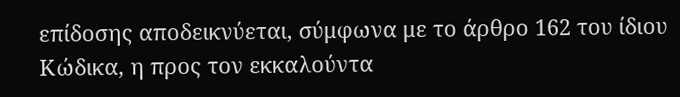επίδοσης αποδεικνύεται, σύμφωνα με το άρθρο 162 του ίδιου Κώδικα, η προς τον εκκαλούντα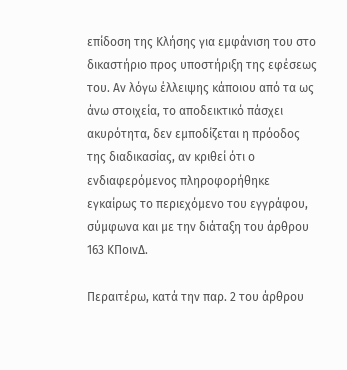επίδοση της Κλήσης για εμφάνιση του στο δικαστήριο προς υποστήριξη της εφέσεως του. Αν λόγω έλλειψης κάποιου από τα ως άνω στοιχεία, το αποδεικτικό πάσχει ακυρότητα, δεν εμποδίζεται η πρόοδος της διαδικασίας, αν κριθεί ότι ο ενδιαφερόμενος πληροφορήθηκε εγκαίρως το περιεχόμενο του εγγράφου, σύμφωνα και με την διάταξη του άρθρου 163 ΚΠοινΔ.

Περαιτέρω, κατά την παρ. 2 του άρθρου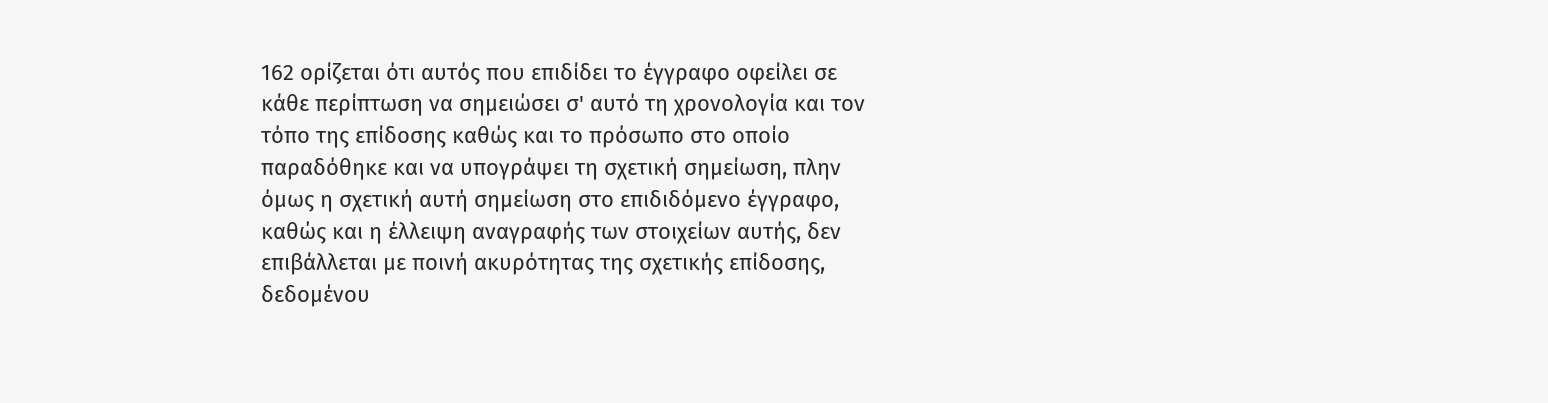162 ορίζεται ότι αυτός που επιδίδει το έγγραφο οφείλει σε κάθε περίπτωση να σημειώσει σ' αυτό τη χρονολογία και τον τόπο της επίδοσης καθώς και το πρόσωπο στο οποίο παραδόθηκε και να υπογράψει τη σχετική σημείωση, πλην όμως η σχετική αυτή σημείωση στο επιδιδόμενο έγγραφο, καθώς και η έλλειψη αναγραφής των στοιχείων αυτής, δεν επιβάλλεται με ποινή ακυρότητας της σχετικής επίδοσης, δεδομένου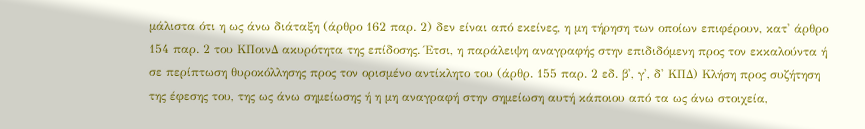μάλιστα ότι η ως άνω διάταξη (άρθρο 162 παρ. 2) δεν είναι από εκείνες, η μη τήρηση των οποίων επιφέρουν, κατ' άρθρο 154 παρ. 2 του ΚΠοινΔ ακυρότητα της επίδοσης. Έτσι, η παράλειψη αναγραφής στην επιδιδόμενη προς τον εκκαλούντα ή σε περίπτωση θυροκόλλησης προς τον ορισμένο αντίκλητο του (άρθρ. 155 παρ. 2 εδ. β', γ', δ' ΚΠΔ) Κλήση προς συζήτηση της έφεσης του, της ως άνω σημείωσης ή η μη αναγραφή στην σημείωση αυτή κάποιου από τα ως άνω στοιχεία,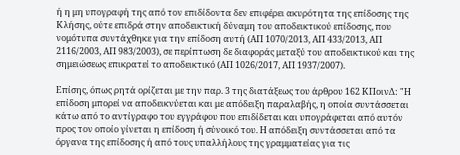ή η μη υπογραφή της από τον επιδίδοντα δεν επιφέρει ακυρότητα της επίδοσης της Κλήσης, ούτε επιδρά στην αποδεικτική δύναμη του αποδεικτικού επίδοσης, που νομότυπα συντάχθηκε για την επίδοση αυτή (ΑΠ 1070/2013, ΑΠ 433/2013, ΑΠ 2116/2003, ΑΠ 983/2003), σε περίπτωση δε διαφοράς μεταξύ του αποδεικτικού και της σημειώσεως επικρατεί το αποδεικτικό (ΑΠ 1026/2017, ΑΠ 1937/2007).

Επίσης, όπως ρητά ορίζεται με την παρ. 3 της διατάξεως του άρθρου 162 ΚΠοινΔ: "Η επίδοση μπορεί να αποδεικνύεται και με απόδειξη παραλαβής, η οποία συντάσσεται κάτω από το αντίγραφο του εγγράφου που επιδίδεται και υπογράφεται από αυτόν προς τον οποίο γίνεται η επίδοση ή σύνοικό του. Η απόδειξη συντάσσεται από τα όργανα της επίδοσης ή από τους υπαλλήλους της γραμματείας για τις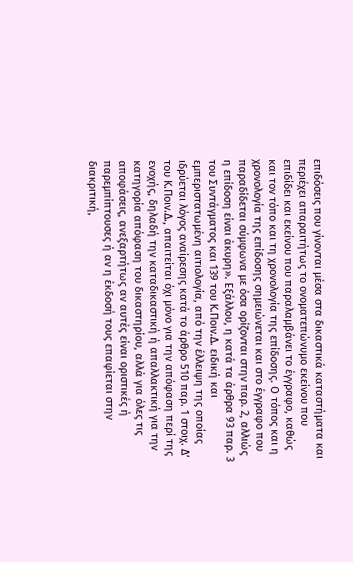επιδόσεις που γίνονται μέσα στα δικαστικά καταστήματα και περιέχει απαραιτήτως το ονοματεπώνυμο εκείνου που επιδίδει και εκείνου που παραλαμβάνει το έγγραφο, καθώς και τον τόπο και τη χρονολογία της επίδοσης. Ο τόπος και η χρονολογία της επίδοσης σημειώνεται και στο έγγραφο που παραδίδεται σύμφωνα με όσα ορίζονται στην παρ. 2, αλλιώς η επίδοση είναι άκυρη». Εξάλλου, η κατά τα άρθρα 93 παρ. 3 του Συντάγματος και 139 του Κ.Ποιν.Δ. ειδική και εμπεριστατωμένη αιτιολογία, από την έλλειψη της οποίας ιδρύεται λόγος αναίρεσης κατά το άρθρο 510 παρ. 1 στοιχ. Δ’ του Κ.Ποιν.Δ., απαιτείται όχι μόνο για την απόφαση περί της ενοχής, δηλαδή την καταδικαστική ή απαλλακτική για την κατηγορία απόφαση του δικαστηρίου, αλλά για όλες τις αποφάσεις, ανεξαρτήτως αν αυτές είναι οριστικές ή παρεμπίπτουσες ή αν η έκδοσή τους επαφίεται στην διακριτική,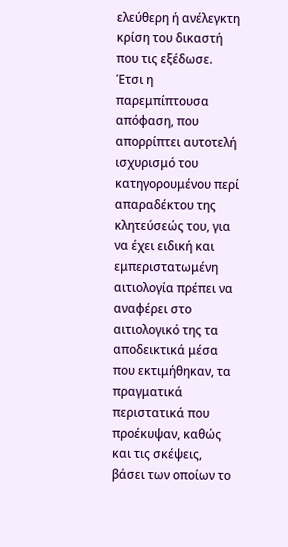ελεύθερη ή ανέλεγκτη κρίση του δικαστή που τις εξέδωσε. Έτσι η παρεμπίπτουσα απόφαση, που απορρίπτει αυτοτελή ισχυρισμό του κατηγορουμένου περί απαραδέκτου της κλητεύσεώς του, για να έχει ειδική και εμπεριστατωμένη αιτιολογία πρέπει να αναφέρει στο αιτιολογικό της τα αποδεικτικά μέσα που εκτιμήθηκαν, τα πραγματικά περιστατικά που προέκυψαν, καθώς και τις σκέψεις, βάσει των οποίων το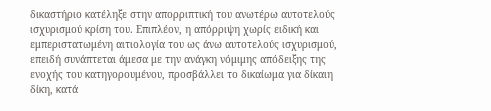δικαστήριο κατέληξε στην απορριπτική του ανωτέρω αυτοτελούς ισχυρισμού κρίση του. Επιπλέον, η απόρριψη χωρίς ειδική και εμπεριστατωμένη αιτιολογία του ως άνω αυτοτελούς ισχυρισμού, επειδή συνάπτεται άμεσα με την ανάγκη νόμιμης απόδειξης της ενοχής του κατηγορουμένου, προσβάλλει το δικαίωμα για δίκαιη δίκη, κατά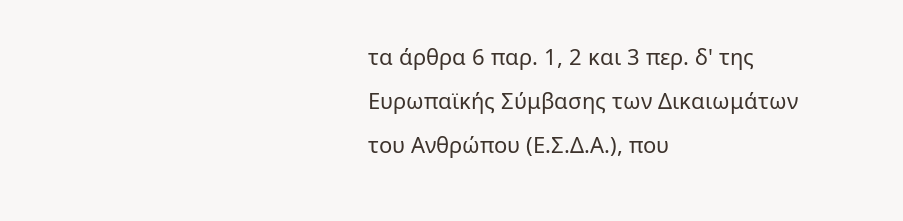τα άρθρα 6 παρ. 1, 2 και 3 περ. δ' της Ευρωπαϊκής Σύμβασης των Δικαιωμάτων του Ανθρώπου (Ε.Σ.Δ.Α.), που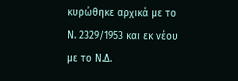κυρώθηκε αρχικά με το Ν. 2329/1953 και εκ νέου με το Ν.Δ.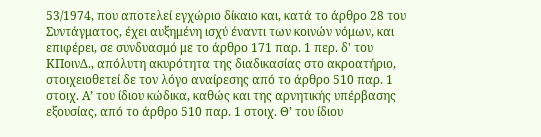53/1974, που αποτελεί εγχώριο δίκαιο και, κατά το άρθρο 28 του Συντάγματος, έχει αυξημένη ισχύ έναντι των κοινών νόμων, και επιφέρει, σε συνδυασμό με το άρθρο 171 παρ. 1 περ. δ' του ΚΠοινΔ., απόλυτη ακυρότητα της διαδικασίας στο ακροατήριο, στοιχειοθετεί δε τον λόγο αναίρεσης από το άρθρο 510 παρ. 1 στοιχ. Α’ του ίδιου κώδικα, καθώς και της αρνητικής υπέρβασης εξουσίας, από το άρθρο 510 παρ. 1 στοιχ. Θ’ του ίδιου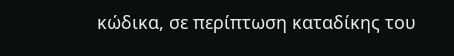κώδικα, σε περίπτωση καταδίκης του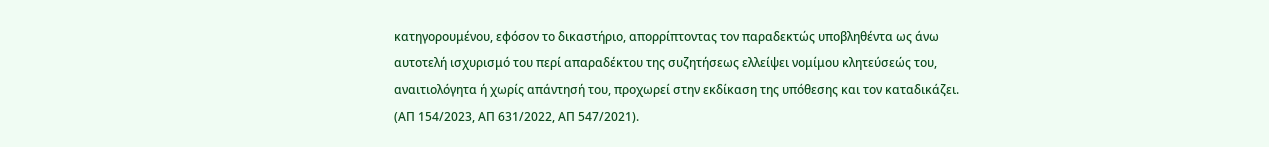κατηγορουμένου, εφόσον το δικαστήριο, απορρίπτοντας τον παραδεκτώς υποβληθέντα ως άνω αυτοτελή ισχυρισμό του περί απαραδέκτου της συζητήσεως ελλείψει νομίμου κλητεύσεώς του, αναιτιολόγητα ή χωρίς απάντησή του, προχωρεί στην εκδίκαση της υπόθεσης και τον καταδικάζει. (ΑΠ 154/2023, ΑΠ 631/2022, ΑΠ 547/2021).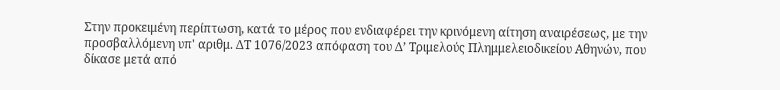Στην προκειμένη περίπτωση, κατά το μέρος που ενδιαφέρει την κρινόμενη αίτηση αναιρέσεως, με την προσβαλλόμενη υπ' αριθμ. ΔΤ 1076/2023 απόφαση του Δ’ Τριμελούς Πλημμελειοδικείου Αθηνών, που δίκασε μετά από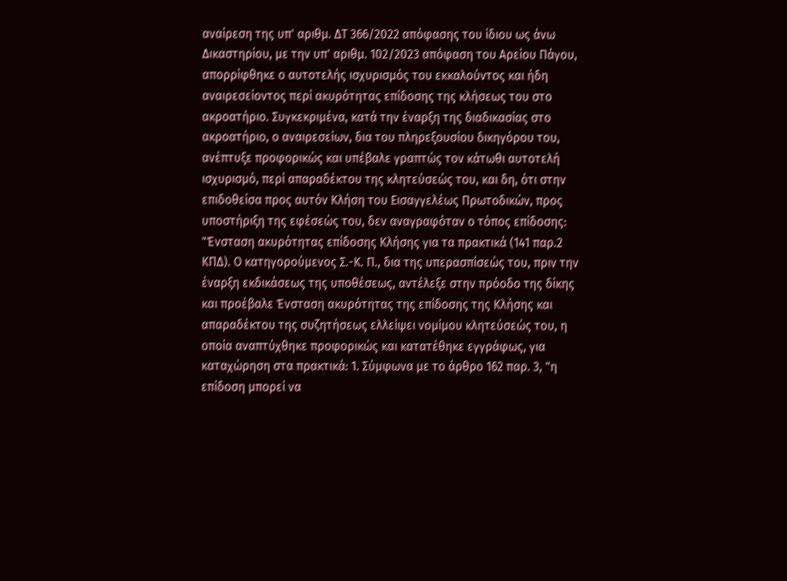αναίρεση της υπ' αριθμ. ΔΤ 366/2022 απόφασης του ίδιου ως άνω Δικαστηρίου, με την υπ' αριθμ. 102/2023 απόφαση του Αρείου Πάγου, απορρίφθηκε ο αυτοτελής ισχυρισμός του εκκαλούντος και ήδη αναιρεσείοντος περί ακυρότητας επίδοσης της κλήσεως του στο ακροατήριο. Συγκεκριμένα, κατά την έναρξη της διαδικασίας στο ακροατήριο, ο αναιρεσείων, δια του πληρεξουσίου δικηγόρου του, ανέπτυξε προφορικώς και υπέβαλε γραπτώς τον κάτωθι αυτοτελή ισχυρισμό, περί απαραδέκτου της κλητεύσεώς του, και δη, ότι στην επιδοθείσα προς αυτόν Κλήση του Εισαγγελέως Πρωτοδικών, προς υποστήριξη της εφέσεώς του, δεν αναγραφόταν ο τόπος επίδοσης: "Ένσταση ακυρότητας επίδοσης Κλήσης για τα πρακτικά (141 παρ.2 ΚΠΔ). Ο κατηγορούμενος Σ.-Κ. Π., δια της υπερασπίσεώς του, πριν την έναρξη εκδικάσεως της υποθέσεως, αντέλεξε στην πρόοδο της δίκης και προέβαλε Ένσταση ακυρότητας της επίδοσης της Κλήσης και απαραδέκτου της συζητήσεως ελλείψει νομίμου κλητεύσεώς του, η οποία αναπτύχθηκε προφορικώς και κατατέθηκε εγγράφως, για καταχώρηση στα πρακτικά: 1. Σύμφωνα με το άρθρο 162 παρ. 3, "η επίδοση μπορεί να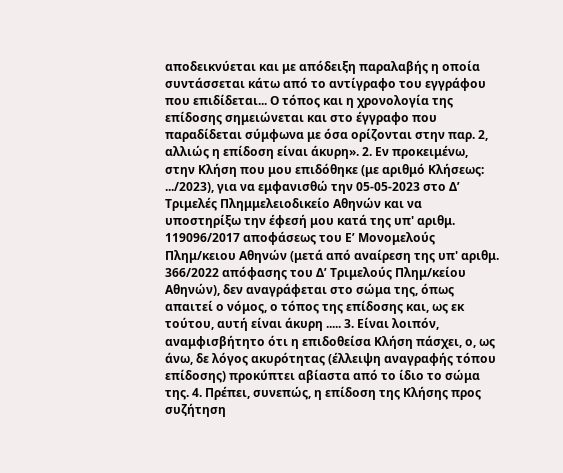αποδεικνύεται και με απόδειξη παραλαβής η οποία συντάσσεται κάτω από το αντίγραφο του εγγράφου που επιδίδεται... Ο τόπος και η χρονολογία της επίδοσης σημειώνεται και στο έγγραφο που παραδίδεται σύμφωνα με όσα ορίζονται στην παρ. 2, αλλιώς η επίδοση είναι άκυρη». 2. Εν προκειμένω, στην Κλήση που μου επιδόθηκε (με αριθμό Κλήσεως: .../2023), για να εμφανισθώ την 05-05-2023 στο Δ’ Τριμελές Πλημμελειοδικείο Αθηνών και να υποστηρίξω την έφεσή μου κατά της υπ' αριθμ. 119096/2017 αποφάσεως του Ε’ Μονομελούς Πλημ/κειου Αθηνών (μετά από αναίρεση της υπ' αριθμ. 366/2022 απόφασης του Δ’ Τριμελούς Πλημ/κείου Αθηνών), δεν αναγράφεται στο σώμα της, όπως απαιτεί ο νόμος, ο τόπος της επίδοσης και, ως εκ τούτου, αυτή είναι άκυρη ..... 3. Είναι λοιπόν, αναμφισβήτητο ότι η επιδοθείσα Κλήση πάσχει, ο, ως άνω, δε λόγος ακυρότητας (έλλειψη αναγραφής τόπου επίδοσης) προκύπτει αβίαστα από το ίδιο το σώμα της. 4. Πρέπει, συνεπώς, η επίδοση της Κλήσης προς συζήτηση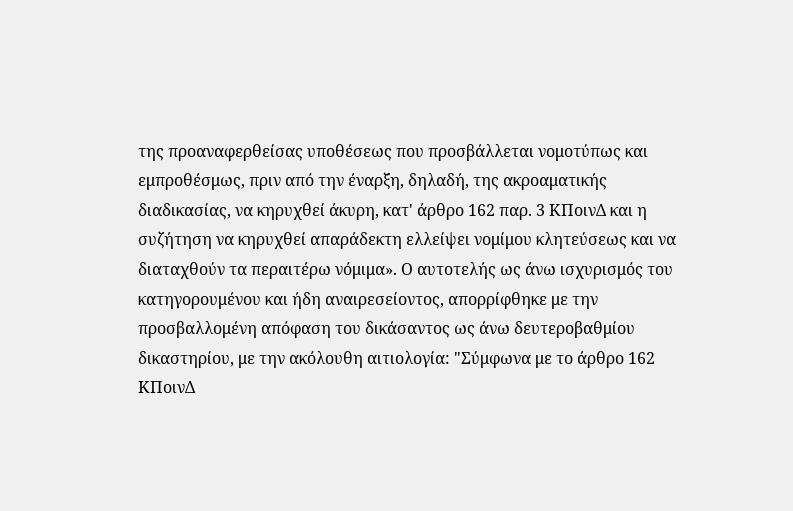της προαναφερθείσας υποθέσεως που προσβάλλεται νομοτύπως και εμπροθέσμως, πριν από την έναρξη, δηλαδή, της ακροαματικής διαδικασίας, να κηρυχθεί άκυρη, κατ' άρθρο 162 παρ. 3 ΚΠοινΔ και η συζήτηση να κηρυχθεί απαράδεκτη ελλείψει νομίμου κλητεύσεως και να διαταχθούν τα περαιτέρω νόμιμα». Ο αυτοτελής ως άνω ισχυρισμός του κατηγορουμένου και ήδη αναιρεσείοντος, απορρίφθηκε με την προσβαλλομένη απόφαση του δικάσαντος ως άνω δευτεροβαθμίου δικαστηρίου, με την ακόλουθη αιτιολογία: "Σύμφωνα με το άρθρο 162 ΚΠοινΔ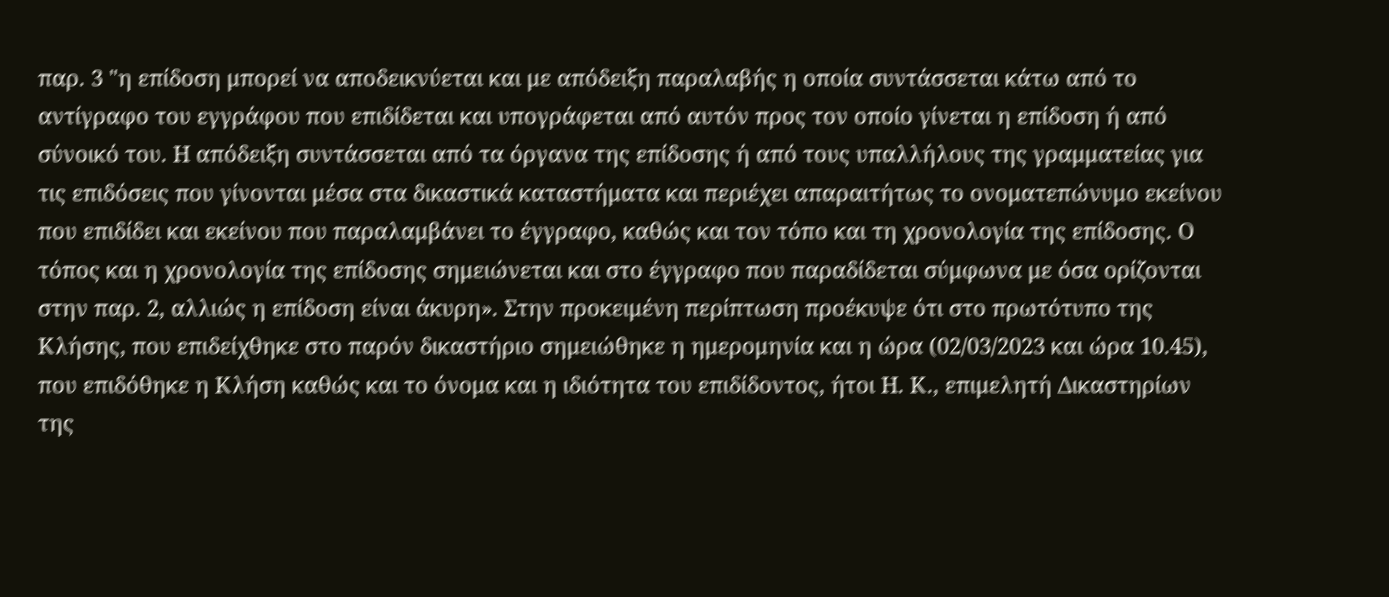παρ. 3 "η επίδοση μπορεί να αποδεικνύεται και με απόδειξη παραλαβής η οποία συντάσσεται κάτω από το αντίγραφο του εγγράφου που επιδίδεται και υπογράφεται από αυτόν προς τον οποίο γίνεται η επίδοση ή από σύνοικό του. Η απόδειξη συντάσσεται από τα όργανα της επίδοσης ή από τους υπαλλήλους της γραμματείας για τις επιδόσεις που γίνονται μέσα στα δικαστικά καταστήματα και περιέχει απαραιτήτως το ονοματεπώνυμο εκείνου που επιδίδει και εκείνου που παραλαμβάνει το έγγραφο, καθώς και τον τόπο και τη χρονολογία της επίδοσης. Ο τόπος και η χρονολογία της επίδοσης σημειώνεται και στο έγγραφο που παραδίδεται σύμφωνα με όσα ορίζονται στην παρ. 2, αλλιώς η επίδοση είναι άκυρη». Στην προκειμένη περίπτωση προέκυψε ότι στο πρωτότυπο της Κλήσης, που επιδείχθηκε στο παρόν δικαστήριο σημειώθηκε η ημερομηνία και η ώρα (02/03/2023 και ώρα 10.45), που επιδόθηκε η Κλήση καθώς και το όνομα και η ιδιότητα του επιδίδοντος, ήτοι Η. Κ., επιμελητή Δικαστηρίων της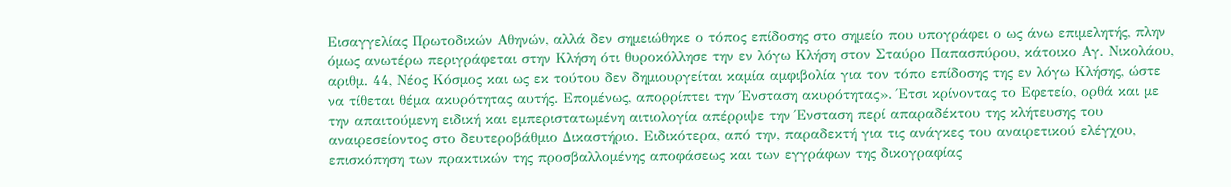Εισαγγελίας Πρωτοδικών Αθηνών, αλλά δεν σημειώθηκε ο τόπος επίδοσης στο σημείο που υπογράφει ο ως άνω επιμελητής, πλην όμως ανωτέρω περιγράφεται στην Κλήση ότι θυροκόλλησε την εν λόγω Κλήση στον Σταύρο Παπασπύρου, κάτοικο Αγ. Νικολάου, αριθμ. 44, Νέος Κόσμος και ως εκ τούτου δεν δημιουργείται καμία αμφιβολία για τον τόπο επίδοσης της εν λόγω Κλήσης, ώστε να τίθεται θέμα ακυρότητας αυτής. Επομένως, απορρίπτει την Ένσταση ακυρότητας». Έτσι κρίνοντας το Εφετείο, ορθά και με την απαιτούμενη ειδική και εμπεριστατωμένη αιτιολογία απέρριψε την Ένσταση περί απαραδέκτου της κλήτευσης του αναιρεσείοντος στο δευτεροβάθμιο Δικαστήριο. Ειδικότερα, από την, παραδεκτή για τις ανάγκες του αναιρετικού ελέγχου, επισκόπηση των πρακτικών της προσβαλλομένης αποφάσεως και των εγγράφων της δικογραφίας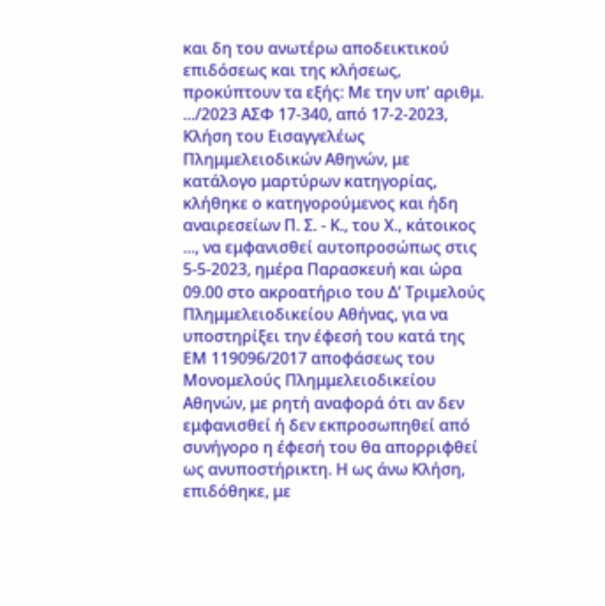και δη του ανωτέρω αποδεικτικού επιδόσεως και της κλήσεως, προκύπτουν τα εξής: Με την υπ' αριθμ. .../2023 ΑΣΦ 17-340, από 17-2-2023, Κλήση του Εισαγγελέως Πλημμελειοδικών Αθηνών, με κατάλογο μαρτύρων κατηγορίας, κλήθηκε ο κατηγορούμενος και ήδη αναιρεσείων Π. Σ. - Κ., του Χ., κάτοικος ..., να εμφανισθεί αυτοπροσώπως στις 5-5-2023, ημέρα Παρασκευή και ώρα 09.00 στο ακροατήριο του Δ’ Τριμελούς Πλημμελειοδικείου Αθήνας, για να υποστηρίξει την έφεσή του κατά της ΕΜ 119096/2017 αποφάσεως του Μονομελούς Πλημμελειοδικείου Αθηνών, με ρητή αναφορά ότι αν δεν εμφανισθεί ή δεν εκπροσωπηθεί από συνήγορο η έφεσή του θα απορριφθεί ως ανυποστήρικτη. Η ως άνω Κλήση, επιδόθηκε, με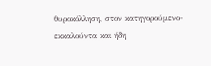θυροκόλληση, στον κατηγορούμενο-εκκαλούντα και ήδη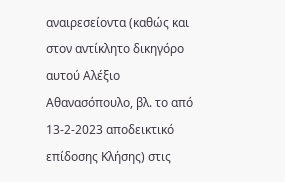αναιρεσείοντα (καθώς και στον αντίκλητο δικηγόρο αυτού Αλέξιο Αθανασόπουλο, βλ. το από 13-2-2023 αποδεικτικό επίδοσης Κλήσης) στις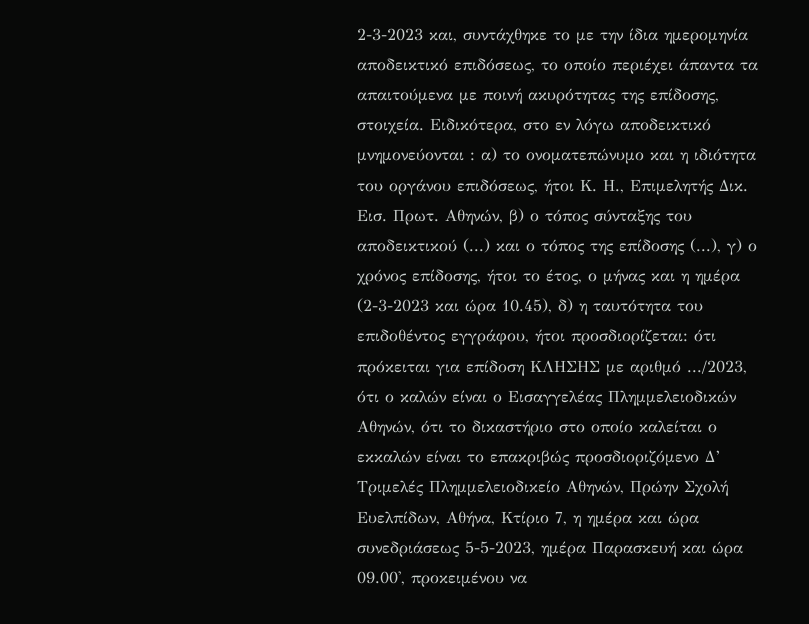2-3-2023 και, συντάχθηκε το με την ίδια ημερομηνία αποδεικτικό επιδόσεως, το οποίο περιέχει άπαντα τα απαιτούμενα με ποινή ακυρότητας της επίδοσης, στοιχεία. Ειδικότερα, στο εν λόγω αποδεικτικό μνημονεύονται : α) το ονοματεπώνυμο και η ιδιότητα του οργάνου επιδόσεως, ήτοι Κ. Η., Επιμελητής Δικ. Εισ. Πρωτ. Αθηνών, β) ο τόπος σύνταξης του αποδεικτικού (...) και ο τόπος της επίδοσης (...), γ) ο χρόνος επίδοσης, ήτοι το έτος, ο μήνας και η ημέρα (2-3-2023 και ώρα 10.45), δ) η ταυτότητα του επιδοθέντος εγγράφου, ήτοι προσδιορίζεται: ότι πρόκειται για επίδοση ΚΛΗΣΗΣ με αριθμό .../2023, ότι ο καλών είναι ο Εισαγγελέας Πλημμελειοδικών Αθηνών, ότι το δικαστήριο στο οποίο καλείται ο εκκαλών είναι το επακριβώς προσδιοριζόμενο Δ’ Τριμελές Πλημμελειοδικείο Αθηνών, Πρώην Σχολή Ευελπίδων, Αθήνα, Κτίριο 7, η ημέρα και ώρα συνεδριάσεως 5-5-2023, ημέρα Παρασκευή και ώρα 09.00', προκειμένου να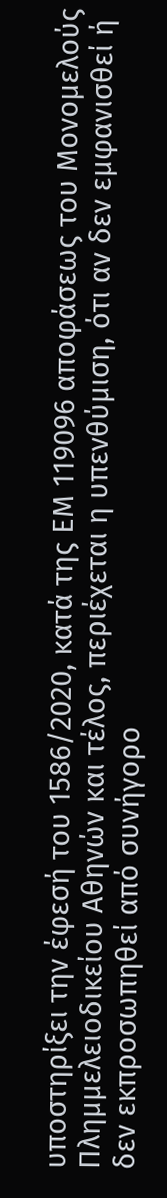υποστηρίξει την έφεσή του 1586/2020, κατά της ΕΜ 119096 αποφάσεως του Μονομελούς Πλημμελειοδικείου Αθηνών και τέλος, περιέχεται η υπενθύμιση, ότι αν δεν εμφανισθεί ή δεν εκπροσωπηθεί από συνήγορο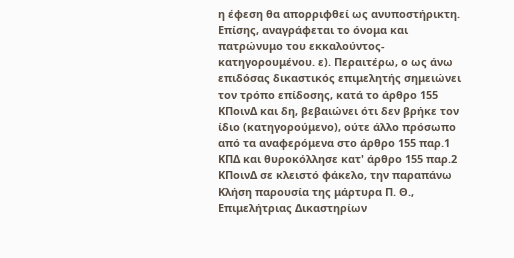η έφεση θα απορριφθεί ως ανυποστήρικτη. Επίσης, αναγράφεται το όνομα και πατρώνυμο του εκκαλούντος- κατηγορουμένου. ε). Περαιτέρω, ο ως άνω επιδόσας δικαστικός επιμελητής σημειώνει τον τρόπο επίδοσης, κατά το άρθρο 155 ΚΠοινΔ και δη, βεβαιώνει ότι δεν βρήκε τον ίδιο (κατηγορούμενο), ούτε άλλο πρόσωπο από τα αναφερόμενα στο άρθρο 155 παρ.1 ΚΠΔ και θυροκόλλησε κατ' άρθρο 155 παρ.2 ΚΠοινΔ σε κλειστό φάκελο, την παραπάνω Κλήση παρουσία της μάρτυρα Π. Θ., Επιμελήτριας Δικαστηρίων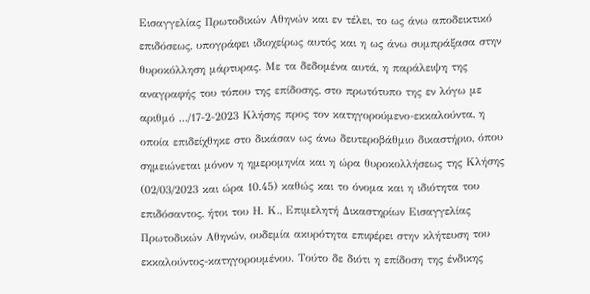Εισαγγελίας Πρωτοδικών Αθηνών και εν τέλει, το ως άνω αποδεικτικό επιδόσεως, υπογράφει ιδιοχείρως αυτός και η ως άνω συμπράξασα στην θυροκόλληση μάρτυρας. Με τα δεδομένα αυτά, η παράλειψη της αναγραφής του τόπου της επίδοσης, στο πρωτότυπο της εν λόγω με αριθμό .../17-2-2023 Κλήσης προς τον κατηγορούμενο-εκκαλούντα, η οποία επιδείχθηκε στο δικάσαν ως άνω δευτεροβάθμιο δικαστήριο, όπου σημειώνεται μόνον η ημερομηνία και η ώρα θυροκολλήσεως της Κλήσης (02/03/2023 και ώρα 10.45) καθώς και το όνομα και η ιδιότητα του επιδόσαντος, ήτοι του Η. Κ., Επιμελητή Δικαστηρίων Εισαγγελίας Πρωτοδικών Αθηνών, ουδεμία ακυρότητα επιφέρει στην κλήτευση του εκκαλούντος-κατηγορουμένου. Τούτο δε διότι η επίδοση της ένδικης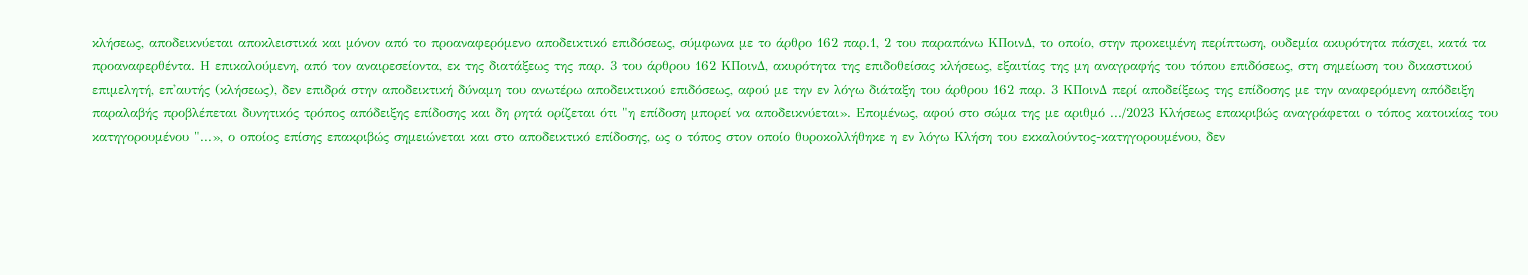κλήσεως, αποδεικνύεται αποκλειστικά και μόνον από το προαναφερόμενο αποδεικτικό επιδόσεως, σύμφωνα με το άρθρο 162 παρ.1, 2 του παραπάνω ΚΠοινΔ, το οποίο, στην προκειμένη περίπτωση, ουδεμία ακυρότητα πάσχει, κατά τα προαναφερθέντα. Η επικαλούμενη, από τον αναιρεσείοντα, εκ της διατάξεως της παρ. 3 του άρθρου 162 ΚΠοινΔ, ακυρότητα της επιδοθείσας κλήσεως, εξαιτίας της μη αναγραφής του τόπου επιδόσεως, στη σημείωση του δικαστικού επιμελητή, επ'αυτής (κλήσεως), δεν επιδρά στην αποδεικτική δύναμη του ανωτέρω αποδεικτικού επιδόσεως, αφού με την εν λόγω διάταξη του άρθρου 162 παρ. 3 ΚΠοινΔ περί αποδείξεως της επίδοσης με την αναφερόμενη απόδειξη παραλαβής προβλέπεται δυνητικός τρόπος απόδειξης επίδοσης και δη ρητά ορίζεται ότι "η επίδοση μπορεί να αποδεικνύεται». Επομένως, αφού στο σώμα της με αριθμό .../2023 Κλήσεως επακριβώς αναγράφεται ο τόπος κατοικίας του κατηγορουμένου "...», ο οποίος επίσης επακριβώς σημειώνεται και στο αποδεικτικό επίδοσης, ως ο τόπος στον οποίο θυροκολλήθηκε η εν λόγω Κλήση του εκκαλούντος-κατηγορουμένου, δεν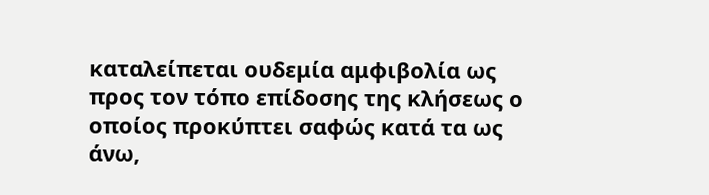καταλείπεται ουδεμία αμφιβολία ως προς τον τόπο επίδοσης της κλήσεως ο οποίος προκύπτει σαφώς κατά τα ως άνω,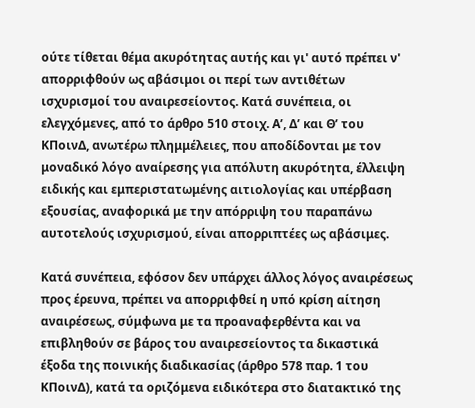ούτε τίθεται θέμα ακυρότητας αυτής και γι' αυτό πρέπει ν' απορριφθούν ως αβάσιμοι οι περί των αντιθέτων ισχυρισμοί του αναιρεσείοντος. Κατά συνέπεια, οι ελεγχόμενες, από το άρθρο 510 στοιχ. Α’, Δ’ και Θ’ του ΚΠοινΔ, ανωτέρω πλημμέλειες, που αποδίδονται με τον μοναδικό λόγο αναίρεσης για απόλυτη ακυρότητα, έλλειψη ειδικής και εμπεριστατωμένης αιτιολογίας και υπέρβαση εξουσίας, αναφορικά με την απόρριψη του παραπάνω αυτοτελούς ισχυρισμού, είναι απορριπτέες ως αβάσιμες.

Κατά συνέπεια, εφόσον δεν υπάρχει άλλος λόγος αναιρέσεως προς έρευνα, πρέπει να απορριφθεί η υπό κρίση αίτηση αναιρέσεως, σύμφωνα με τα προαναφερθέντα και να επιβληθούν σε βάρος του αναιρεσείοντος τα δικαστικά έξοδα της ποινικής διαδικασίας (άρθρο 578 παρ. 1 του ΚΠοινΔ), κατά τα οριζόμενα ειδικότερα στο διατακτικό της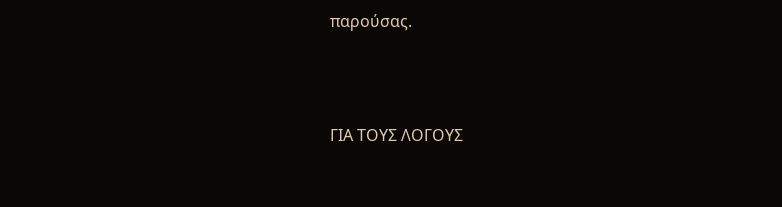παρούσας.





ΓΙΑ ΤΟΥΣ ΛΟΓΟΥΣ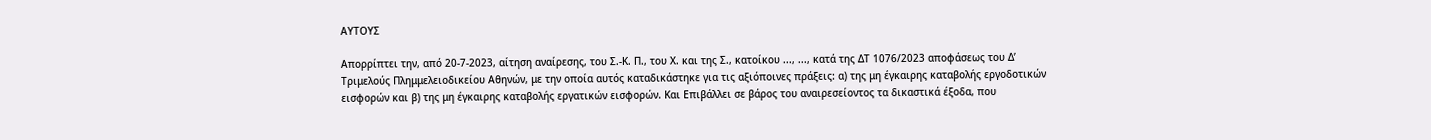ΑΥΤΟΥΣ

Απορρίπτει την, από 20-7-2023, αίτηση αναίρεσης, του Σ.-Κ. Π., του Χ. και της Σ., κατοίκου ..., ..., κατά της ΔΤ 1076/2023 αποφάσεως του Δ’ Τριμελούς Πλημμελειοδικείου Αθηνών, με την οποία αυτός καταδικάστηκε για τις αξιόποινες πράξεις: α) της μη έγκαιρης καταβολής εργοδοτικών εισφορών και β) της μη έγκαιρης καταβολής εργατικών εισφορών. Και Επιβάλλει σε βάρος του αναιρεσείοντος τα δικαστικά έξοδα, που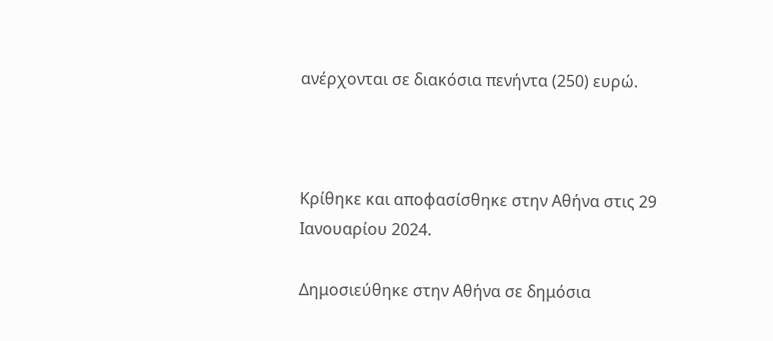ανέρχονται σε διακόσια πενήντα (250) ευρώ.



Κρίθηκε και αποφασίσθηκε στην Αθήνα στις 29 Ιανουαρίου 2024.

Δημοσιεύθηκε στην Αθήνα σε δημόσια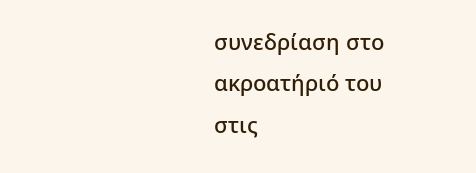συνεδρίαση στο ακροατήριό του στις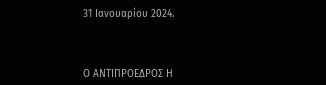31 Ιανουαρίου 2024.



Ο ΑΝΤΙΠΡΟΕΔΡΟΣ Η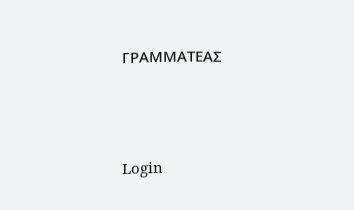ΓΡΑΜΜΑΤΕΑΣ





Login